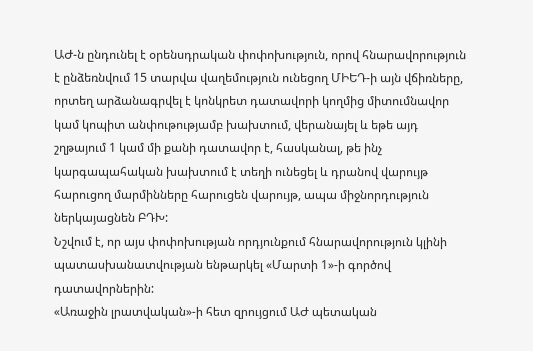ԱԺ-ն ընդունել է օրենսդրական փոփոխություն, որով հնարավորություն է ընձեռնվում 15 տարվա վաղեմություն ունեցող ՄԻԵԴ-ի այն վճիռները, որտեղ արձանագրվել է կոնկրետ դատավորի կողմից միտումնավոր կամ կոպիտ անփութությամբ խախտում, վերանայել և եթե այդ շղթայում 1 կամ մի քանի դատավոր է, հասկանալ, թե ինչ կարգապահական խախտում է տեղի ունեցել և դրանով վարույթ հարուցող մարմինները հարուցեն վարույթ, ապա միջնորդություն ներկայացնեն ԲԴԽ:
Նշվում է, որ այս փոփոխության որդյունքում հնարավորություն կլինի պատասխանատվության ենթարկել «Մարտի 1»-ի գործով դատավորներին:
«Առաջին լրատվական»-ի հետ զրույցում ԱԺ պետական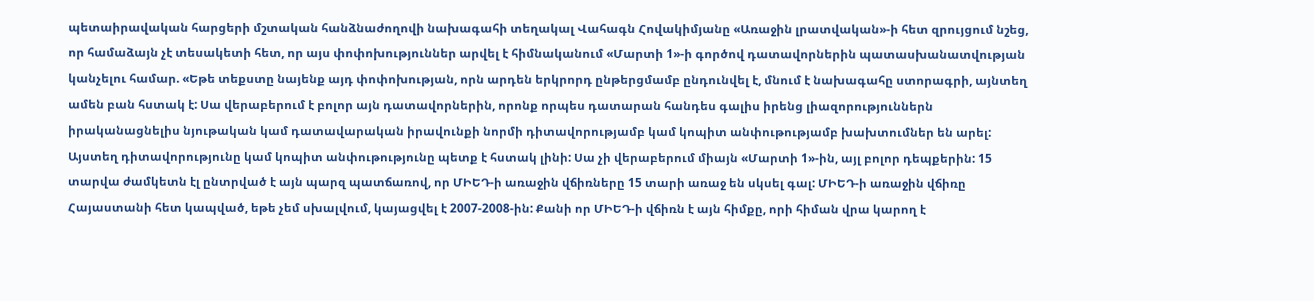պետաիրավական հարցերի մշտական հանձնաժողովի նախագահի տեղակալ Վահագն Հովակիմյանը «Առաջին լրատվական»-ի հետ զրույցում նշեց, որ համաձայն չէ տեսակետի հետ, որ այս փոփոխություններ արվել է հիմնականում «Մարտի 1»-ի գործով դատավորներին պատասխանատվության կանչելու համար. «Եթե տեքստը նայենք այդ փոփոխության, որն արդեն երկրորդ ընթերցմամբ ընդունվել է, մնում է նախագահը ստորագրի, այնտեղ ամեն բան հստակ է: Սա վերաբերում է բոլոր այն դատավորներին, որոնք որպես դատարան հանդես գալիս իրենց լիազորություններն իրականացնելիս նյութական կամ դատավարական իրավունքի նորմի դիտավորությամբ կամ կոպիտ անփութությամբ խախտումներ են արել: Այստեղ դիտավորությունը կամ կոպիտ անփութությունը պետք է հստակ լինի: Սա չի վերաբերում միայն «Մարտի 1»-ին, այլ բոլոր դեպքերին: 15 տարվա ժամկետն էլ ընտրված է այն պարզ պատճառով, որ ՄԻԵԴ-ի առաջին վճիռները 15 տարի առաջ են սկսել գալ: ՄԻԵԴ-ի առաջին վճիռը Հայաստանի հետ կապված, եթե չեմ սխալվում, կայացվել է 2007-2008-ին: Քանի որ ՄԻԵԴ-ի վճիռն է այն հիմքը, որի հիման վրա կարող է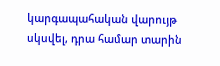կարգապահական վարույթ սկսվել, դրա համար տարին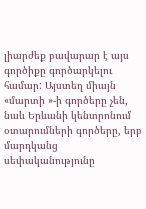լիարժեք բավարար է այս գործիքը գործարկելու համար: Այստեղ միայն «մարտի »-ի գործերը չեն, նաև Երևանի կենտրոնում օտարումների գործերը, երբ մարդկանց սեփականությունը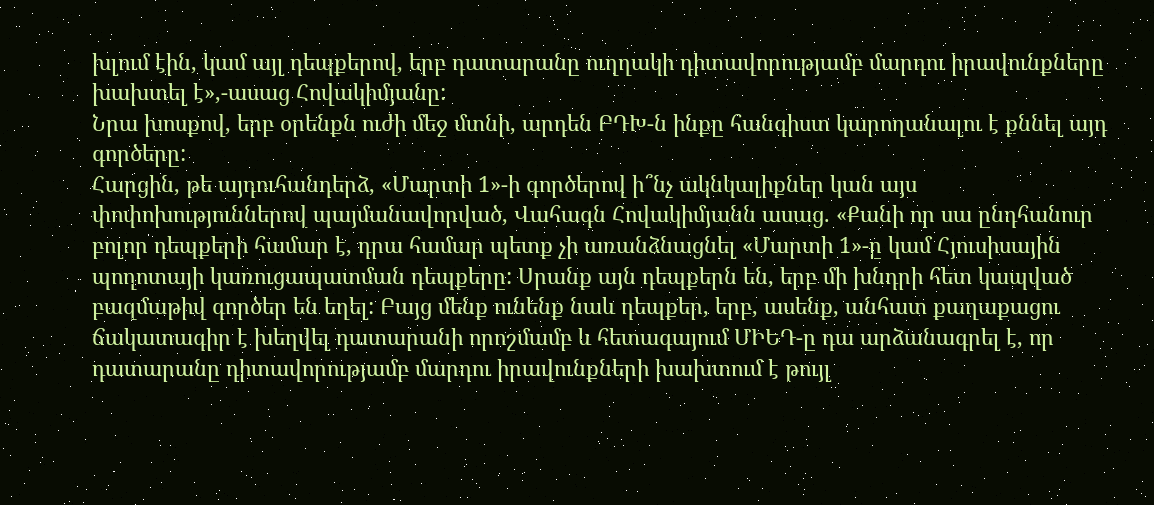խլում էին, կամ այլ դեպքերով, երբ դատարանը ուղղակի դիտավորությամբ մարդու իրավունքները խախտել է»,-ասաց Հովակիմյանը:
Նրա խոսքով, երբ օրենքն ուժի մեջ մտնի, արդեն ԲԴԽ-ն ինքը հանգիստ կարողանալու է քննել այդ գործերը:
Հարցին, թե այդուհանդերձ, «Մարտի 1»-ի գործերով ի՞նչ ակնկալիքներ կան այս փոփոխություններով պայմանավորված, Վահագն Հովակիմյանն ասաց. «Քանի որ սա ընդհանուր բոլոր դեպքերի համար է, դրա համար պետք չի առանձնացնել «Մարտի 1»-ը կամ Հյուսիսային պողոտայի կառուցապատման դեպքերը: Սրանք այն դեպքերն են, երբ մի խնդրի հետ կապված բազմաթիվ գործեր են եղել: Բայց մենք ունենք նաև դեպքեր, երբ, ասենք, անհատ քաղաքացու ճակատագիր է խեղվել դատարանի որոշմամբ և հետագայում ՄԻԵԴ-ը դա արձանագրել է, որ դատարանը դիտավորությամբ մարդու իրավունքների խախտում է թույլ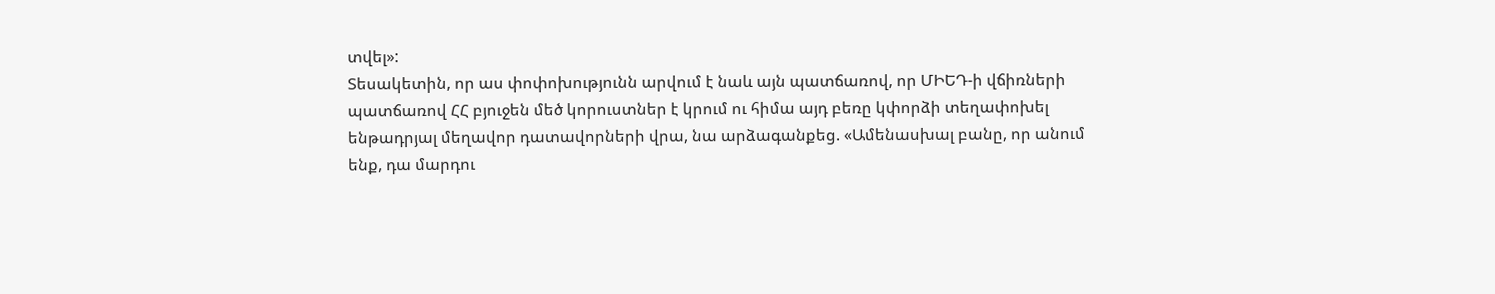տվել»:
Տեսակետին, որ աս փոփոխությունն արվում է նաև այն պատճառով, որ ՄԻԵԴ-ի վճիռների պատճառով ՀՀ բյուջեն մեծ կորուստներ է կրում ու հիմա այդ բեռը կփորձի տեղափոխել ենթադրյալ մեղավոր դատավորների վրա, նա արձագանքեց. «Ամենասխալ բանը, որ անում ենք, դա մարդու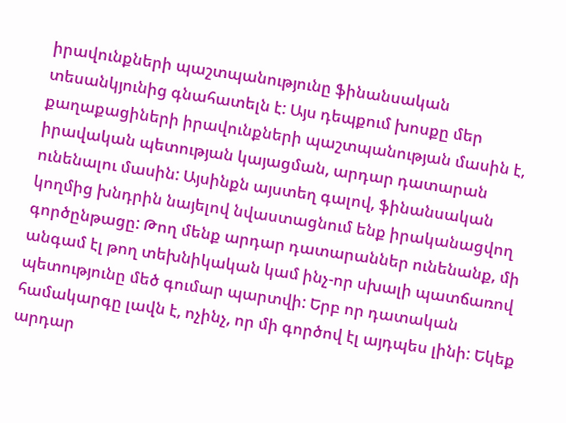իրավունքների պաշտպանությունը ֆինանսական տեսանկյունից գնահատելն է: Այս դեպքում խոսքը մեր քաղաքացիների իրավունքների պաշտպանության մասին է, իրավական պետության կայացման, արդար դատարան ունենալու մասին: Այսինքն այստեղ գալով, ֆինանսական կողմից խնդրին նայելով նվաստացնում ենք իրականացվող գործընթացը: Թող մենք արդար դատարաններ ունենանք, մի անգամ էլ թող տեխնիկական կամ ինչ-որ սխալի պատճառով պետությունը մեծ գումար պարտվի: Երբ որ դատական համակարգը լավն է, ոչինչ, որ մի գործով էլ այդպես լինի: Եկեք արդար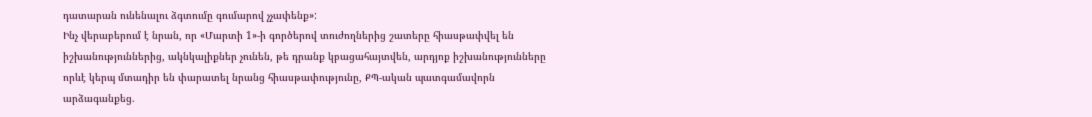դատարան ունենալու ձգտումը գումարով չչափենք»:
Ինչ վերաբերում է նրան, որ «Մարտի 1»-ի գործերով տուժողներից շատերը հիասթափվել են իշխանություններից, ակնկալիքներ չունեն, թե դրանք կբացահայտվեն, արդյոք իշխանությունները որևէ կերպ մտադիր են փարատել նրանց հիասթափությունը, ՔՊ-ական պատգամավորն արձագանքեց.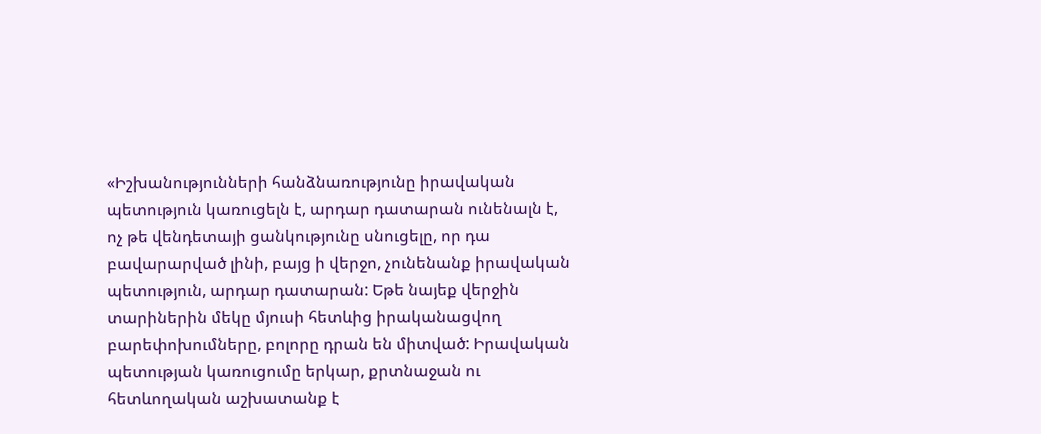«Իշխանությունների հանձնառությունը իրավական պետություն կառուցելն է, արդար դատարան ունենալն է, ոչ թե վենդետայի ցանկությունը սնուցելը, որ դա բավարարված լինի, բայց ի վերջո, չունենանք իրավական պետություն, արդար դատարան: Եթե նայեք վերջին տարիներին մեկը մյուսի հետևից իրականացվող բարեփոխումները, բոլորը դրան են միտված: Իրավական պետության կառուցումը երկար, քրտնաջան ու հետևողական աշխատանք է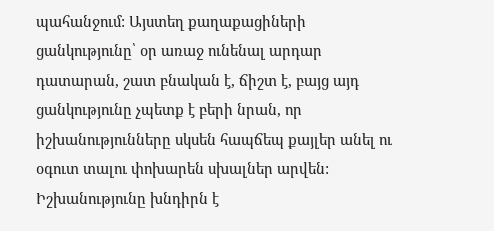պահանջում: Այստեղ քաղաքացիների ցանկությունը՝ օր առաջ ունենալ արդար դատարան, շատ բնական է, ճիշտ է, բայց այդ ցանկությունը չպետք է բերի նրան, որ իշխանությունները սկսեն հապճեպ քայլեր անել ու օգուտ տալու փոխարեն սխալներ արվեն: Իշխանությունը խնդիրն է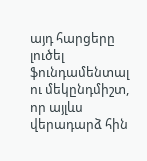այդ հարցերը լուծել ֆունդամենտալ ու մեկընդմիշտ, որ այլևս վերադարձ հին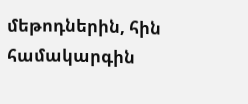մեթոդներին, հին համակարգին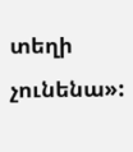տեղի չունենա»: